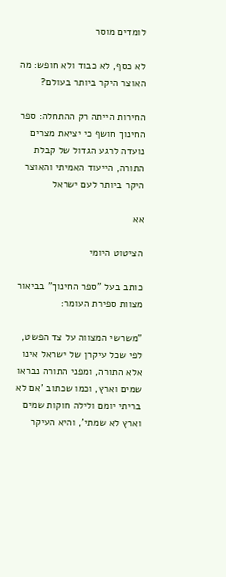לומדים מוסר

לא כסף, לא כבוד ולא חופש: מה האוצר היקר ביותר בעולם?

החירות הייתה רק ההתחלה: ספר החינוך חושף כי יציאת מצרים נועדה לרגע הגדול של קבלת התורה, הייעוד האמיתי והאוצר היקר ביותר לעם ישראל

אא

הציטוט היומי

כותב בעל "ספר החינוך" בביאור מצוות ספירת העומר:

"משרשי המצווה על צד הפשט, לפי שכל עיקרן של ישראל אינו אלא התורה, ומפני התורה נבראו שמים וארץ, וכמו שכתוב 'אם לא בריתי יומם ולילה חוקות שמים וארץ לא שמתי', והיא העיקר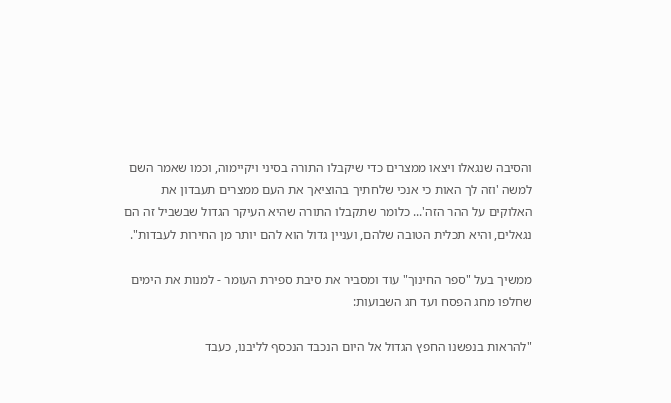והסיבה שנגאלו ויצאו ממצרים כדי שיקבלו התורה בסיני ויקיימוה, וכמו שאמר השם למשה 'וזה לך האות כי אנכי שלחתיך בהוציאך את העם ממצרים תעבדון את האלוקים על ההר הזה'... כלומר שתקבלו התורה שהיא העיקר הגדול שבשביל זה הם נגאלים, והיא תכלית הטובה שלהם, ועניין גדול הוא להם יותר מן החירות לעבדות".

ממשיך בעל "ספר החינוך" עוד ומסביר את סיבת ספירת העומר - למנות את הימים שחלפו מחג הפסח ועד חג השבועות:

"להראות בנפשנו החפץ הגדול אל היום הנכבד הנכסף לליבנו, כעבד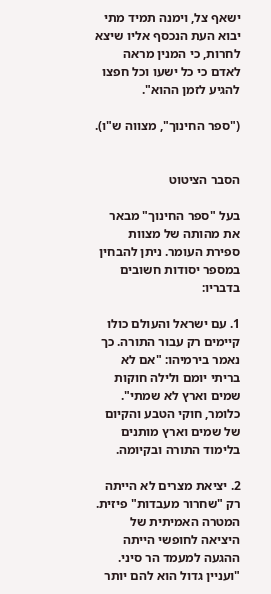ישאף צל, וימנה תמיד מתי יבוא העת הנכסף אליו שיצא לחרות, כי המנין מראה לאדם כי כל ישעו וכל חפצו להגיע לזמן ההוא".

("ספר החינוך", מצווה ש"ו).


הסבר הציטוט

בעל "ספר החינוך" מבאר את מהותה של מצוות ספירת העומר. ניתן להבחין במספר יסודות חשובים בדבריו:

1. עם ישראל והעולם כולו קיימים רק עבור התורה. כך נאמר בירמיהו: "אם לא בריתי יומם ולילה חוקות שמים וארץ לא שמתי". כלומר, חוקי הטבע והקיום של שמים וארץ מותנים בלימוד התורה ובקיומה.

2. יציאת מצרים לא הייתה רק "שחרור מעבדות" פיזית. המטרה האמיתית של היציאה לחופשי הייתה ההגעה למעמד הר סיני. "ועניין גדול הוא להם יותר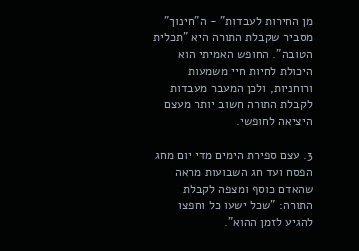מן החירות לעבדות" - ה"חינוך" מסביר שקבלת התורה היא "תכלית הטובה". החופש האמיתי הוא היכולת לחיות חיי משמעות ורוחניות, ולכן המעבר מעבדות לקבלת התורה חשוב יותר מעצם היציאה לחופשי.

3. עצם ספירת הימים מדי יום מחג הפסח ועד חג השבועות מראה שהאדם כוסף ומצפה לקבלת התורה: "שכל ישעו כל וחפצו להגיע לזמן ההוא".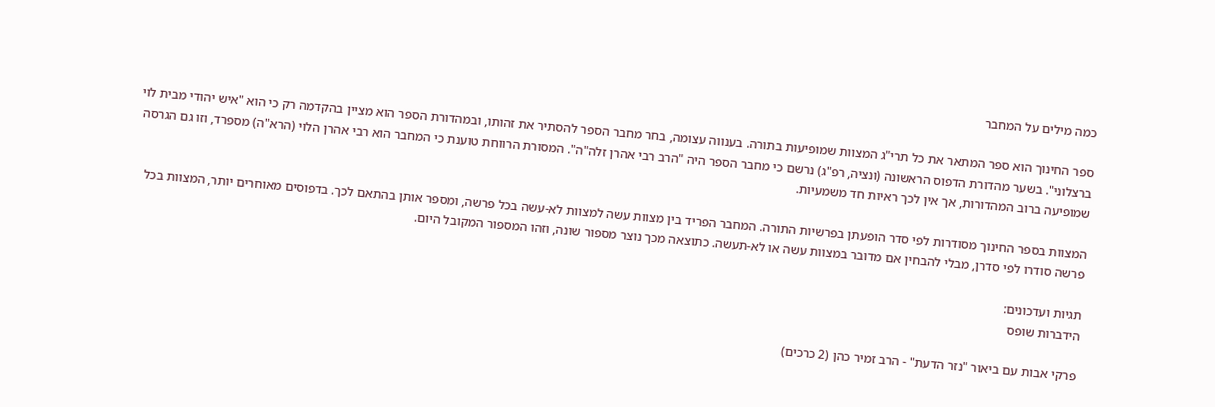כמה מילים על המחבר

ספר החינוך הוא ספר המתאר את כל תרי"ג המצוות שמופיעות בתורה. בענווה עצומה, בחר מחבר הספר להסתיר את זהותו, ובמהדורת הספר הוא מציין בהקדמה רק כי הוא "איש יהודי מבית לוי ברצלוני". בשער מהדורת הדפוס הראשונה (ונציה, רפ"ג) נרשם כי מחבר הספר היה "הרב רבי אהרן זלה"ה". המסורת הרווחת טוענת כי המחבר הוא רבי אהרן הלוי (הרא"ה) מספרד, וזו גם הגרסה שמופיעה ברוב המהדורות, אך אין לכך ראיות חד משמעיות.

המצוות בספר החינוך מסודרות לפי סדר הופעתן בפרשיות התורה. המחבר הפריד בין מצוות עשה למצוות לא-עשה בכל פרשה, ומספר אותן בהתאם לכך. בדפוסים מאוחרים יותר, המצוות בכל פרשה סודרו לפי סדרן, מבלי להבחין אם מדובר במצוות עשה או לא-תעשה. כתוצאה מכך נוצר מספור שונה, וזהו המספור המקובל היום.

תגיות ועדכונים:
הידברות שופס

פרקי אבות עם ביאור "נזר הדעת" - הרב זמיר כהן (2 כרכים)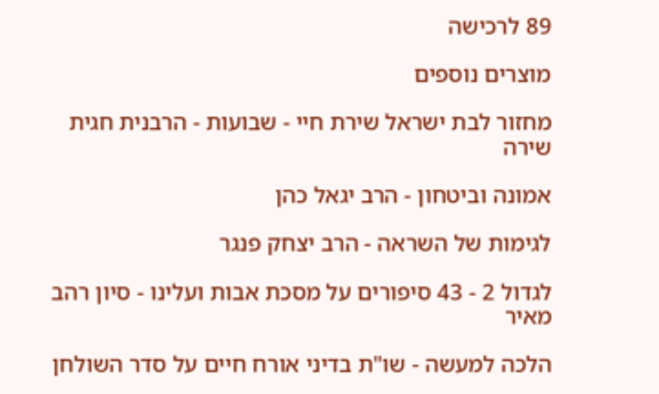89 לרכישה

מוצרים נוספים

מחזור לבת ישראל שירת חיי - שבועות - הרבנית חגית שירה

אמונה וביטחון - הרב יגאל כהן

לגימות של השראה - הרב יצחק פנגר

לגדול 2 - 43 סיפורים על מסכת אבות ועלינו - סיון רהב מאיר

הלכה למעשה - שו"ת בדיני אורח חיים על סדר השולחן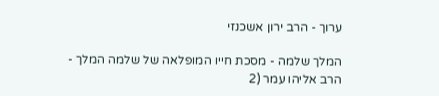ערוך - הרב ירון אשכנזי

המלך שלמה - מסכת חייו המופלאה של שלמה המלך - הרב אליהו עמר (2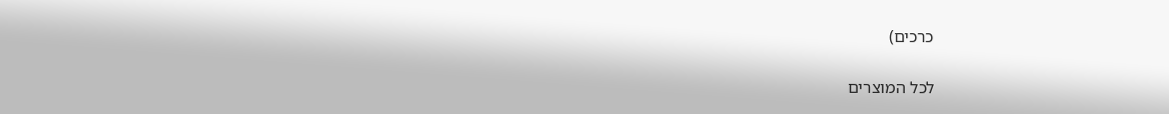כרכים)

לכל המוצרים